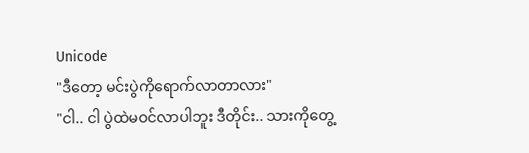Unicode
"ဒီတော့ မင်းပွဲကိုရောက်လာတာလား"
"ငါ.. ငါ ပွဲထဲမဝင်လာပါဘူး ဒီတိုင်း.. သားကိုတွေ့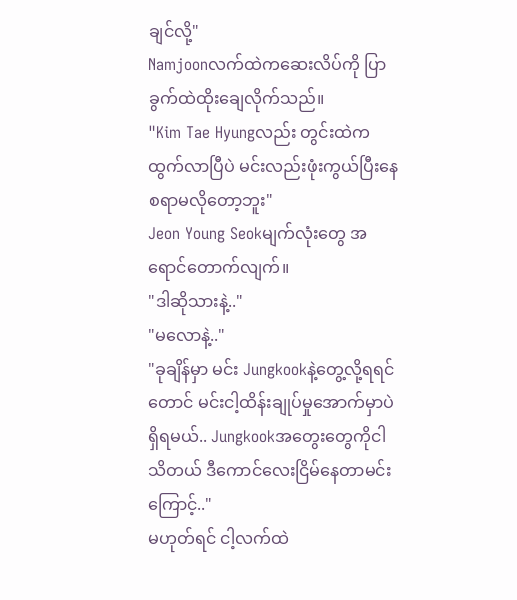ချင်လို့"
Namjoonလက်ထဲကဆေးလိပ်ကို ပြာခွက်ထဲထိုးချေလိုက်သည်။
"Kim Tae Hyungလည်း တွင်းထဲကထွက်လာပြီပဲ မင်းလည်းဖုံးကွယ်ပြီးနေစရာမလိုတော့ဘူး"
Jeon Young Seokမျက်လုံးတွေ အရောင်တောက်လျက်။
"ဒါဆိုသားနဲ့.."
"မလောနဲ့.."
"ခုချိန်မှာ မင်း Jungkookနဲ့တွေ့လို့ရရင်တောင် မင်းငါ့ထိန်းချုပ်မှုအောက်မှာပဲရှိရမယ်.. Jungkookအတွေးတွေကိုငါသိတယ် ဒီကောင်လေးငြိမ်နေတာမင်းကြောင့်.."
မဟုတ်ရင် ငါ့လက်ထဲ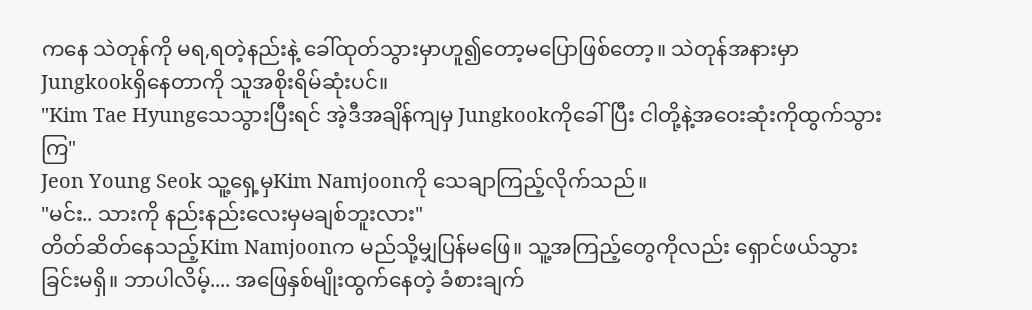ကနေ သဲတုန်ကို မရ,ရတဲ့နည်းနဲ့ ခေါ်ထုတ်သွားမှာဟူ၍တော့မပြောဖြစ်တော့။ သဲတုန်အနားမှာ Jungkookရှိနေတာကို သူအစိုးရိမ်ဆုံးပင်။
"Kim Tae Hyungသေသွားပြီးရင် အဲ့ဒီအချိန်ကျမှ Jungkookကိုခေါ်ပြီး ငါတို့နဲ့အဝေးဆုံးကိုထွက်သွားကြ"
Jeon Young Seok သူ့ရှေ့မှKim Namjoonကို သေချာကြည့်လိုက်သည်။
"မင်း.. သားကို နည်းနည်းလေးမှမချစ်ဘူးလား"
တိတ်ဆိတ်နေသည့်Kim Namjoonက မည်သို့မျှပြန်မဖြေ။ သူ့အကြည့်တွေကိုလည်း ရှောင်ဖယ်သွားခြင်းမရှိ။ ဘာပါလိမ့်.... အဖြေနှစ်မျိုးထွက်နေတဲ့ ခံစားချက်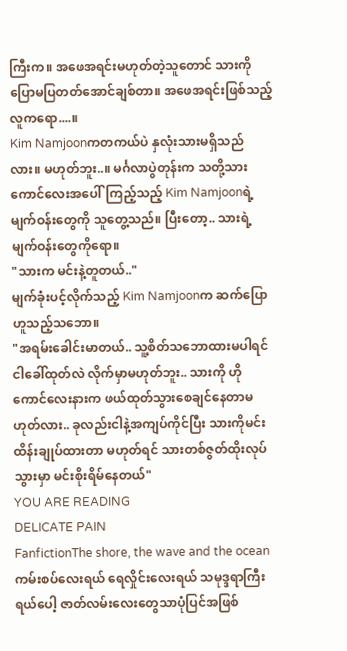ကြီးက။ အဖေအရင်းမဟုတ်တဲ့သူတောင် သားကိုပြောမပြတတ်အောင်ချစ်တာ။ အဖေအရင်းဖြစ်သည့်လူကရော....။
Kim Namjoonကတကယ်ပဲ နှလုံးသားမရှိသည်လား။ မဟုတ်ဘူး..။ မင်္ဂလာပွဲတုန်းက သတို့သားကောင်လေးအပေါ်ကြည့်သည့် Kim Namjoonရဲ့မျက်ဝန်းတွေကို သူတွေ့သည်။ ပြီးတော့.. သားရဲ့မျက်ဝန်းတွေကိုရော။
"သားက မင်းနဲ့တူတယ်.."
မျက်ခုံးပင့်လိုက်သည့် Kim Namjoonက ဆက်ပြောဟူသည့်သဘော။
"အရမ်းခေါင်းမာတယ်.. သူ့စိတ်သဘောထားမပါရင် ငါခေါ်ထုတ်လဲ လိုက်မှာမဟုတ်ဘူး.. သားကို ဟိုကောင်လေးနားက ဖယ်ထုတ်သွားစေချင်နေတာမဟုတ်လား.. ခုလည်းငါနဲ့အကျပ်ကိုင်ပြီး သားကိုမင်းထိန်းချုပ်ထားတာ မဟုတ်ရင် သားတစ်ဇွတ်ထိုးလုပ်သွားမှာ မင်းစိုးရိမ်နေတယ်"
YOU ARE READING
DELICATE PAIN
FanfictionThe shore, the wave and the ocean ကမ်းစပ်လေးရယ် ရေလှိုင်းလေးရယ် သမုဒ္ဒရာကြီးရယ်ပေါ့ ဇာတ်လမ်းလေးတွေသာပုံပြင်အဖြစ်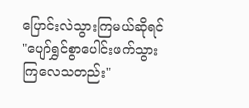ပြောင်းလဲသွားကြမယ်ဆိုရင် "ပျော်ရွှင်စွာပေါင်းဖက်သွားကြလေသတည်း"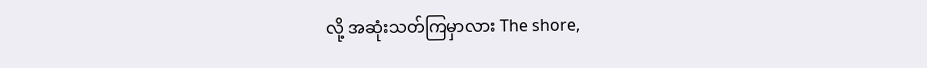လို့ အဆုံးသတ်ကြမှာလား The shore,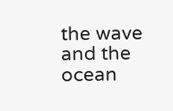the wave and the ocean